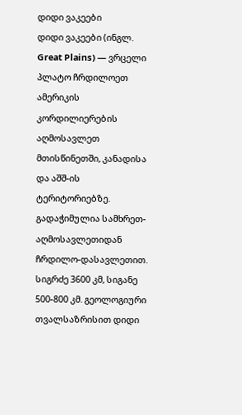დიდი ვაკეები
დიდი ვაკეები (ინგლ. Great Plains) — ვრცელი პლატო ჩრდილოეთ ამერიკის კორდილიერების აღმოსავლეთ მთისწინეთში, კანადისა და აშშ-ის ტერიტორიებზე. გადაჭიმულია სამხრეთ-აღმოსავლეთიდან ჩრდილო-დასავლეთით. სიგრძე 3600 კმ, სიგანე 500-800 კმ. გეოლოგიური თვალსაზრისით დიდი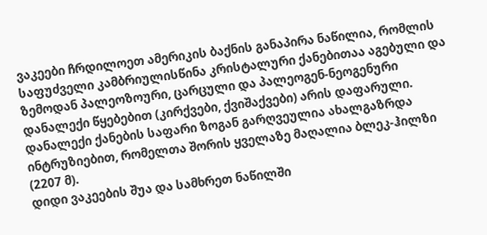ვაკეები ჩრდილოეთ ამერიკის ბაქნის განაპირა ნაწილია, რომლის საფუძველი კამბრიულისწინა კრისტალური ქანებითაა აგებული და ზემოდან პალეოზოური, ცარცული და პალეოგენ-ნეოგენური დანალექი წყებებით (კირქვები, ქვიშაქვები) არის დაფარული. დანალექი ქანების საფარი ზოგან გარღვეულია ახალგაზრდა ინტრუზიებით, რომელთა შორის ყველაზე მაღალია ბლეკ-ჰილზი (2207 მ).
დიდი ვაკეების შუა და სამხრეთ ნაწილში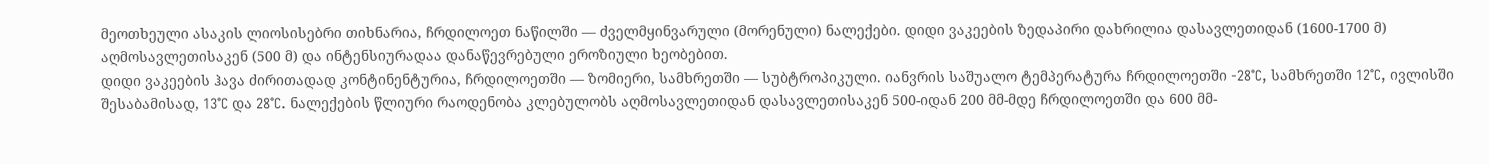მეოთხეული ასაკის ლიოსისებრი თიხნარია, ჩრდილოეთ ნაწილში — ძველმყინვარული (მორენული) ნალექები. დიდი ვაკეების ზედაპირი დახრილია დასავლეთიდან (1600-1700 მ) აღმოსავლეთისაკენ (500 მ) და ინტენსიურადაა დანაწევრებული ეროზიული ხეობებით.
დიდი ვაკეების ჰავა ძირითადად კონტინენტურია, ჩრდილოეთში — ზომიერი, სამხრეთში — სუბტროპიკული. იანვრის საშუალო ტემპერატურა ჩრდილოეთში -28°C, სამხრეთში 12°C, ივლისში შესაბამისად, 13°C და 28°C. ნალექების წლიური რაოდენობა კლებულობს აღმოსავლეთიდან დასავლეთისაკენ 500-იდან 200 მმ-მდე ჩრდილოეთში და 600 მმ-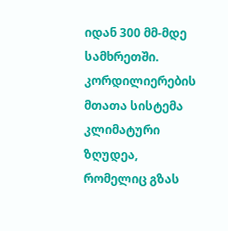იდან 300 მმ-მდე სამხრეთში. კორდილიერების მთათა სისტემა კლიმატური ზღუდეა, რომელიც გზას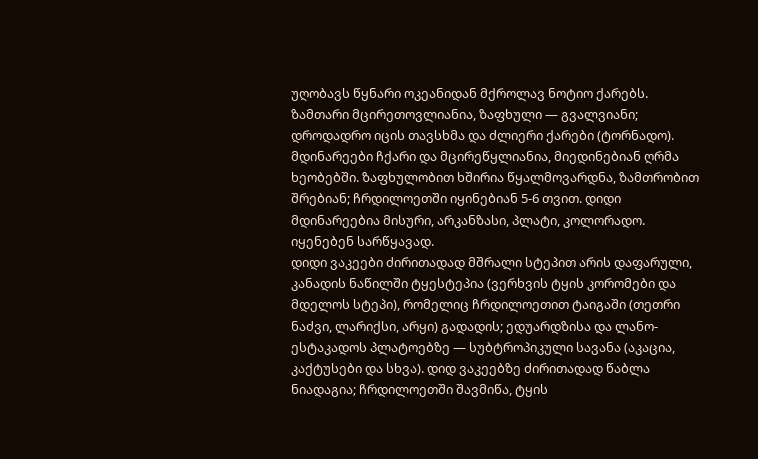უღობავს წყნარი ოკეანიდან მქროლავ ნოტიო ქარებს. ზამთარი მცირეთოვლიანია, ზაფხული — გვალვიანი; დროდადრო იცის თავსხმა და ძლიერი ქარები (ტორნადო). მდინარეები ჩქარი და მცირეწყლიანია, მიედინებიან ღრმა ხეობებში. ზაფხულობით ხშირია წყალმოვარდნა, ზამთრობით შრებიან; ჩრდილოეთში იყინებიან 5-6 თვით. დიდი მდინარეებია მისური, არკანზასი, პლატი, კოლორადო. იყენებენ სარწყავად.
დიდი ვაკეები ძირითადად მშრალი სტეპით არის დაფარული, კანადის ნაწილში ტყესტეპია (ვერხვის ტყის კორომები და მდელოს სტეპი), რომელიც ჩრდილოეთით ტაიგაში (თეთრი ნაძვი, ლარიქსი, არყი) გადადის; ედუარდზისა და ლანო-ესტაკადოს პლატოებზე — სუბტროპიკული სავანა (აკაცია, კაქტუსები და სხვა). დიდ ვაკეებზე ძირითადად წაბლა ნიადაგია; ჩრდილოეთში შავმიწა, ტყის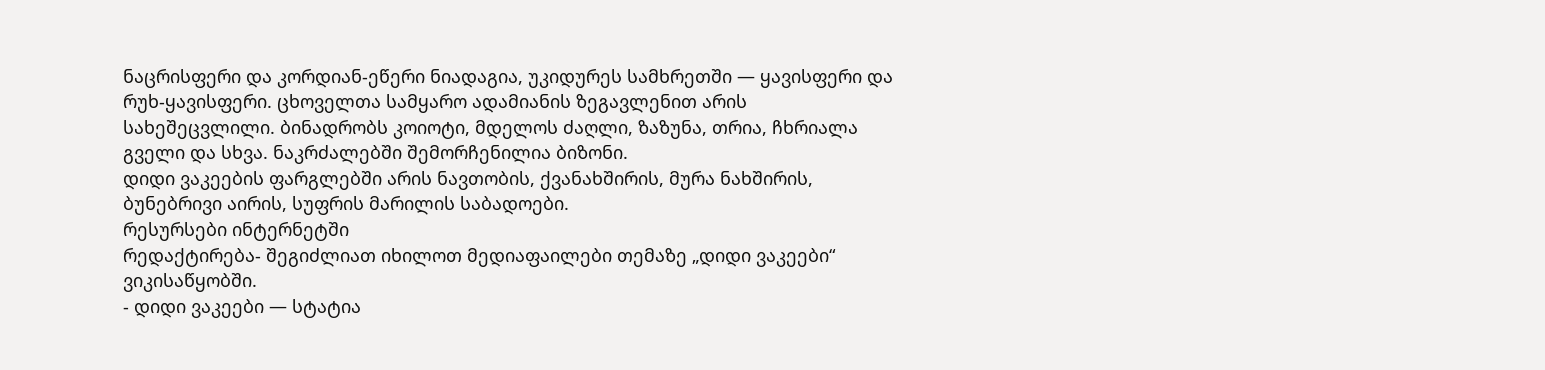ნაცრისფერი და კორდიან-ეწერი ნიადაგია, უკიდურეს სამხრეთში — ყავისფერი და რუხ-ყავისფერი. ცხოველთა სამყარო ადამიანის ზეგავლენით არის სახეშეცვლილი. ბინადრობს კოიოტი, მდელოს ძაღლი, ზაზუნა, თრია, ჩხრიალა გველი და სხვა. ნაკრძალებში შემორჩენილია ბიზონი.
დიდი ვაკეების ფარგლებში არის ნავთობის, ქვანახშირის, მურა ნახშირის, ბუნებრივი აირის, სუფრის მარილის საბადოები.
რესურსები ინტერნეტში
რედაქტირება- შეგიძლიათ იხილოთ მედიაფაილები თემაზე „დიდი ვაკეები“ ვიკისაწყობში.
- დიდი ვაკეები — სტატია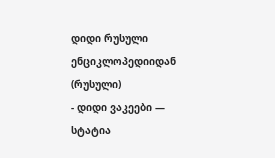დიდი რუსული ენციკლოპედიიდან (რუსული)
- დიდი ვაკეები — სტატია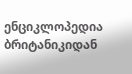ენციკლოპედია ბრიტანიკიდან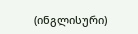(ინგლისური)